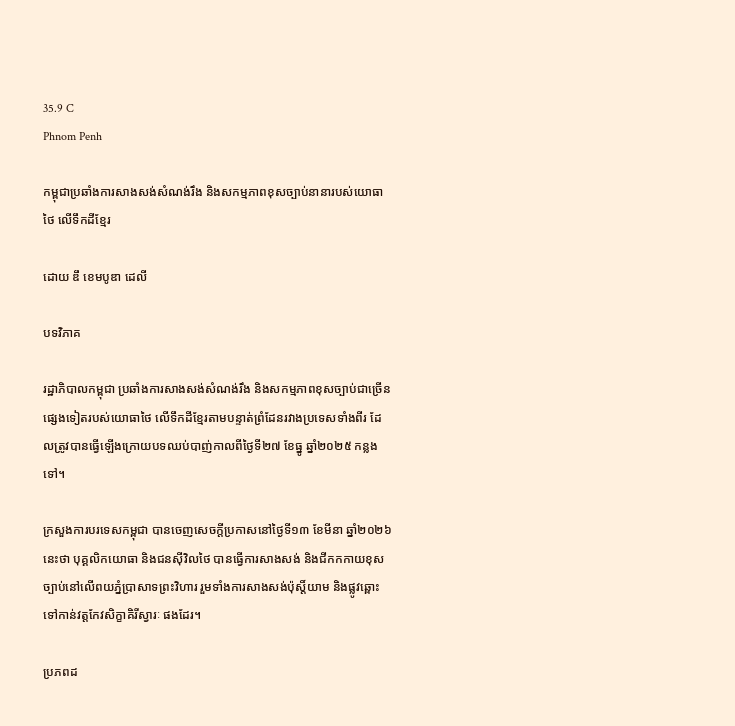35.9 C
Phnom Penh

កម្ពុជាប្រឆាំងការសាងសង់សំណង់រឹង និងសកម្មភាពខុសច្បាប់នានារបស់យោធាថៃ លើទឹកដីខ្មែរ

ដោយ ឌឹ ខេមបូឌា ដេលី

បទវិភាគ

រដ្ឋាភិបាលកម្ពុជា ប្រឆាំងការសាងសង់សំណង់រឹង និងសកម្មភាពខុសច្បាប់ជាច្រើនផ្សេងទៀតរបស់យោធាថៃ លើទឹកដីខ្មែរតាមបន្ទាត់ព្រំដែនរវាងប្រទេសទាំងពីរ ដែលត្រូវបានធ្វើឡើងក្រោយបទឈប់បាញ់កាលពីថ្ងៃទី២៧ ខែធ្នូ ឆ្នាំ២០២៥ កន្លងទៅ។

ក្រសួងការបរទេសកម្ពុជា បានចេញសេចក្តីប្រកាសនៅថ្ងៃទី១៣ ខែមីនា ឆ្នាំ២០២៦ នេះថា បុគ្គលិកយោធា និងជនស៊ីវិលថៃ បានធ្វើការសាងសង់ និងជីកកកាយខុសច្បាប់នៅលើពយភ្នំប្រាសាទព្រះវិហារ រួមទាំងការសាងសង់ប៉ុស្តិ៍យាម និងផ្លូវឆ្ពោះទៅកាន់វត្តកែវសិក្ខាគិរីស្វារៈ ផងដែរ។

ប្រភពដ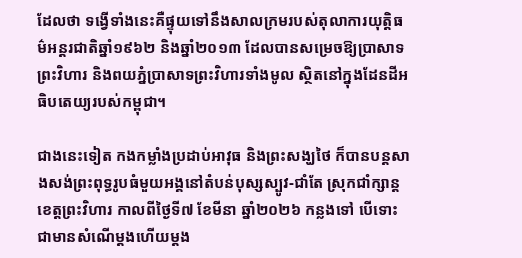ដែលថា ទង្វើទាំងនេះគឺផ្ទុយទៅនឹងសាលក្រមរបស់តុលាការយុត្តិធម៌អន្តរជាតិឆ្នាំ១៩៦២ និងឆ្នាំ២០១៣ ដែលបានសម្រេចឱ្យប្រាសាទព្រះវិហារ និងពយភ្នំប្រាសាទព្រះវិហារទាំងមូល ស្ថិតនៅក្នុងដែនដីអធិបតេយ្យរបស់កម្ពុជា។

ជាងនេះទៀត កងកម្លាំងប្រដាប់អាវុធ និងព្រះសង្ឃថៃ ក៏បានបន្តសាងសង់ព្រះពុទ្ធរូបធំមួយអង្គនៅតំបន់បុស្សស្បូវ-ជាំតែ ស្រុកជាំក្សាន្ត ខេត្តព្រះវិហារ កាលពីថ្ងៃទី៧ ខែមីនា ឆ្នាំ២០២៦ កន្លងទៅ បើទោះជាមានសំណើម្តងហើយម្តង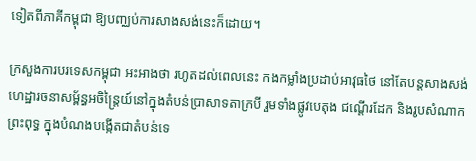ទៀតពីភាគីកម្ពុជា ឱ្យបញ្ឈប់ការសាងសង់នេះក៏ដោយ។

ក្រសួងការបរទេសកម្ពុជា អះអាងថា រហូតដល់ពេលនេះ កងកម្លាំងប្រដាប់អាវុធថៃ នៅតែបន្តសាងសង់ហេដ្ឋារចនាសម្ព័ន្ធអចិន្ត្រៃយ៍នៅក្នុងតំបន់ប្រាសាទតាក្របី រួមទាំងផ្លូវបេតុង ជណ្តើរដែក និងរូបសំណាកព្រះពុទ្ធ ក្នុងបំណងបង្កើតជាតំបន់ទេ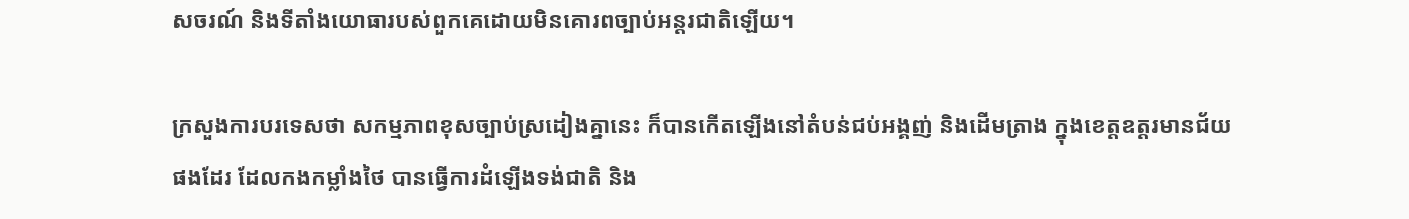សចរណ៍ និងទីតាំងយោធារបស់ពួកគេដោយមិនគោរពច្បាប់អន្តរជាតិឡើយ។

ក្រសួងការបរទេសថា សកម្មភាពខុសច្បាប់ស្រដៀងគ្នានេះ ក៏បានកើតឡើងនៅតំបន់ជប់អង្គញ់ និងដើមត្រាង ក្នុងខេត្តឧត្ដរមានជ័យ ផងដែរ ដែលកងកម្លាំងថៃ បានធ្វើការដំឡើងទង់ជាតិ និង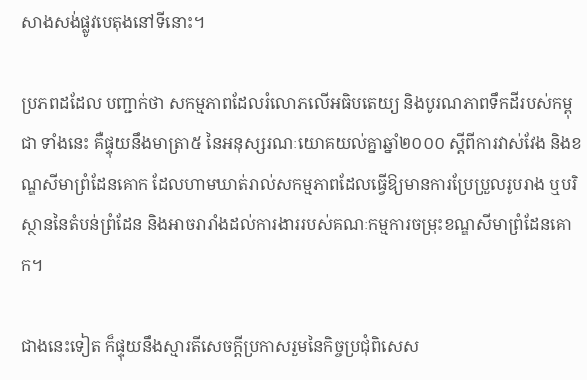សាងសង់ផ្លូវបេតុងនៅទីនោះ។

ប្រភពដដែល បញ្ជាក់ថា សកម្មភាពដែលរំលោភលើអធិបតេយ្យ និងបូរណភាពទឹកដីរបស់កម្ពុជា ទាំងនេះ គឺផ្ទុយនឹងមាត្រា៥ នៃអនុស្សរណៈយោគយល់គ្នាឆ្នាំ២០០០ ស្ដីពីការវាស់វែង និងខណ្ឌសីមាព្រំដែនគោក ដែលហាមឃាត់រាល់សកម្មភាពដែលធ្វើឱ្យមានការប្រែប្រួលរូបរាង ឬបរិស្ថាននៃតំបន់ព្រំដែន និងអាចរារាំងដល់ការងាររបស់គណៈកម្មការចម្រុះខណ្ឌសីមាព្រំដែនគោក។

ជាងនេះទៀត ក៏ផ្ទុយនឹងស្មារតីសេចក្តីប្រកាសរួមនៃកិច្ចប្រជុំពិសេស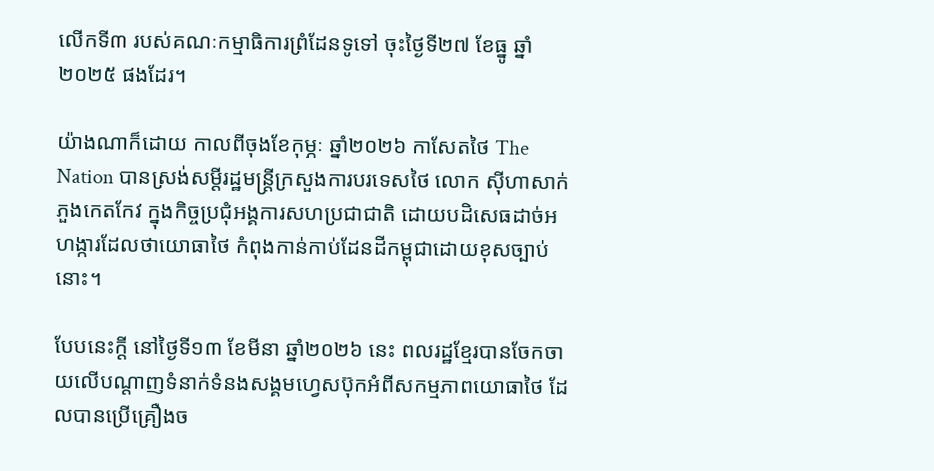លើកទី៣ របស់គណៈកម្មាធិការព្រំដែនទូទៅ ចុះថ្ងៃទី២៧ ខែធ្នូ ឆ្នាំ២០២៥ ផងដែរ។

យ៉ាងណាក៏ដោយ កាលពីចុងខែកុម្ភៈ ឆ្នាំ២០២៦ កាសែតថៃ The Nation បានស្រង់សម្ដីរដ្ឋមន្ត្រីក្រសួងការបរទេសថៃ លោក ស៊ីហាសាក់ ភួងកេតកែវ ក្នុងកិច្ចប្រជុំអង្គការសហប្រជាជាតិ ដោយបដិសេធដាច់អហង្ការដែលថាយោធាថៃ កំពុងកាន់កាប់ដែនដីកម្ពុជាដោយខុសច្បាប់នោះ។

បែបនេះក្តី នៅថ្ងៃទី១៣ ខែមីនា ឆ្នាំ២០២៦ នេះ ពលរដ្ឋខ្មែរបានចែកចាយលើបណ្ដាញទំនាក់ទំនងសង្គមហ្វេសប៊ុកអំពីសកម្មភាពយោធាថៃ ដែលបានប្រើគ្រឿងច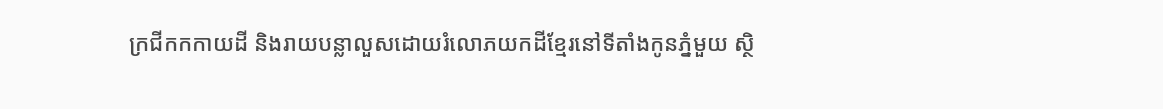ក្រជីកកកាយដី និងរាយបន្លាលួសដោយរំលោភយកដីខ្មែរនៅទីតាំងកូនភ្នំមួយ ស្ថិ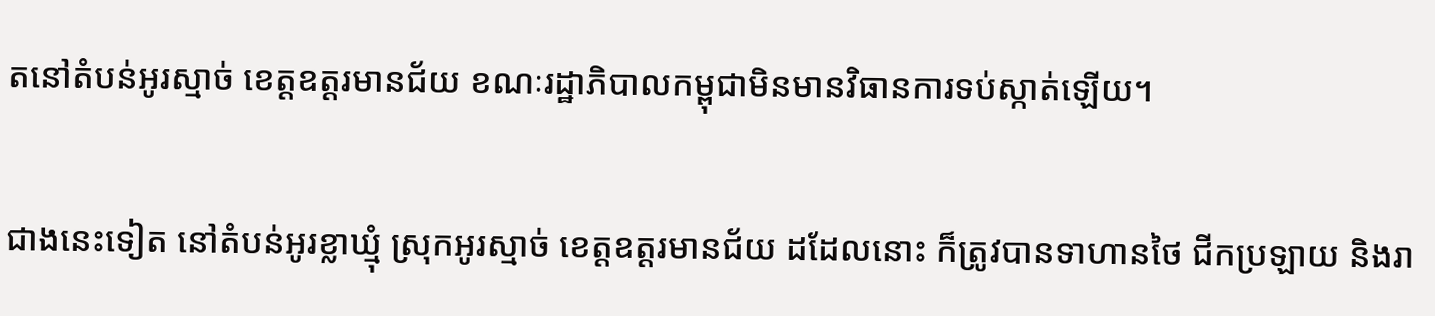តនៅតំបន់អូរស្មាច់ ខេត្តឧត្ដរមានជ័យ ខណៈរដ្ឋាភិបាលកម្ពុជាមិនមានវិធានការទប់ស្កាត់ឡើយ។

ជាងនេះទៀត នៅតំបន់អូរខ្លាឃ្មុំ ស្រុកអូរស្មាច់ ខេត្តឧត្ដរមានជ័យ ដដែលនោះ ក៏ត្រូវបានទាហានថៃ ជីកប្រឡាយ និងរា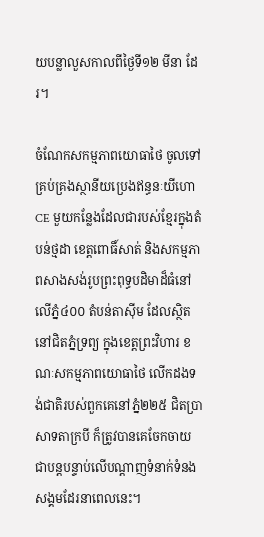យបន្លាលួសកាលពីថ្ងៃទី១២ មីនា ដែរ។

ចំណែកសកម្មភាពយោធាថៃ ចូលទៅគ្រប់គ្រងស្ថានីយប្រេងឥន្ធនៈយីហោ CE មួយកន្លែងដែលជារបស់ខ្មែរក្នុងតំបន់ថ្មដា ខេត្តពោធិ៍សាត់ និងសកម្មភាពសាងសង់រូបព្រះពុទ្ធបដិមាដ៏ធំនៅលើភ្នំ៤០០ តំបន់តាស៊ីម ដែលស្ថិតនៅជិតភ្នំទ្រព្យ ក្នុងខេត្តព្រះវិហារ ខណៈសកម្មភាពយោធាថៃ លើកដងទង់ជាតិរបស់ពួកគេនៅភ្នំ២២៥ ជិតប្រាសាទតាក្របី ក៏ត្រូវបានគេចែកចាយជាបន្តបន្ទាប់លើបណ្ដាញទំនាក់ទំនងសង្គមដែរនាពេលនេះ។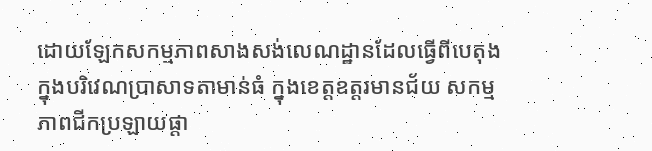ដោយឡែកសកម្មភាពសាងសង់លេណដ្ឋានដែលធ្វើពីបេតុងក្នុងបរិវេណប្រាសាទតាមាន់ធំ ក្នុងខេត្តឧត្ដរមានជ័យ សកម្មភាពជីកប្រឡាយផ្តា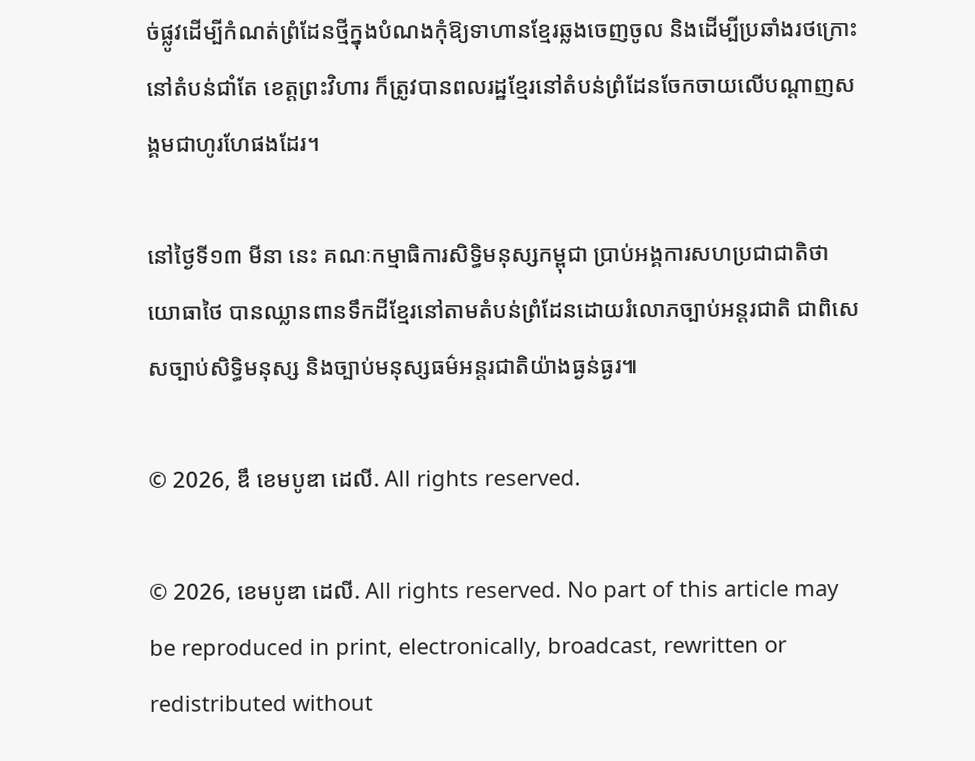ច់ផ្លូវដើម្បីកំណត់ព្រំដែនថ្មីក្នុងបំណងកុំឱ្យទាហានខ្មែរឆ្លងចេញចូល និងដើម្បីប្រឆាំងរថក្រោះនៅតំបន់ជាំតែ ខេត្តព្រះវិហារ ក៏ត្រូវបានពលរដ្ឋខ្មែរនៅតំបន់ព្រំដែនចែកចាយលើបណ្ដាញសង្គមជាហូរហែផងដែរ។

នៅថ្ងៃទី១៣ មីនា នេះ គណៈកម្មាធិការសិទ្ធិមនុស្សកម្ពុជា ប្រាប់អង្គការសហប្រជាជាតិថា យោធាថៃ បានឈ្លានពានទឹកដីខ្មែរនៅតាមតំបន់ព្រំដែនដោយរំលោភច្បាប់អន្តរជាតិ ជាពិសេសច្បាប់សិទ្ធិមនុស្ស និងច្បាប់មនុស្សធម៌អន្តរជាតិយ៉ាងធ្ងន់ធ្ងរ៕

© 2026, ឌឹ ខេមបូឌា ដេលី. All rights reserved.

© 2026, ខេមបូឌា ដេលី. All rights reserved. No part of this article may be reproduced in print, electronically, broadcast, rewritten or redistributed without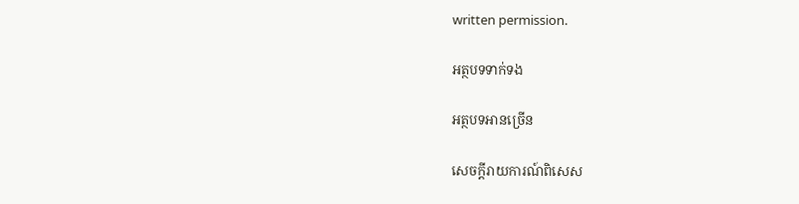written permission.

អត្ថបទទាក់ទង

អត្ថបទអានច្រើន

សេចក្ដីរាយការណ៍ពិសេស